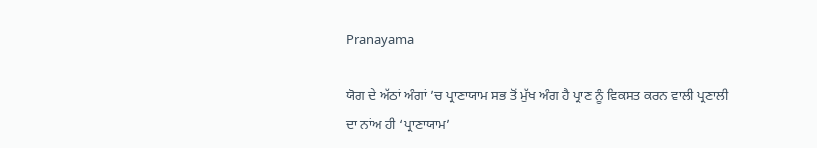Pranayama

ਯੋਗ ਦੇ ਅੱਠਾਂ ਅੰਗਾਂ ’ਚ ਪ੍ਰਾਣਾਯਾਮ ਸਭ ਤੋਂ ਮੁੱਖ ਅੰਗ ਹੈ ਪ੍ਰਾਣ ਨੂੰ ਵਿਕਸਤ ਕਰਨ ਵਾਲੀ ਪ੍ਰਣਾਲੀ ਦਾ ਨਾਂਅ ਹੀ ‘ਪ੍ਰਾਣਾਯਾਮ’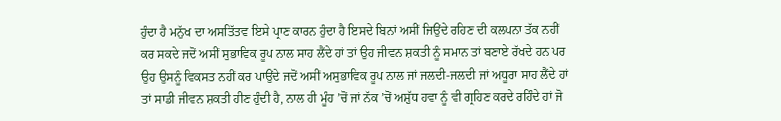ਹੁੰਦਾ ਹੈ ਮਨੁੱਖ ਦਾ ਅਸਤਿੱਤਵ ਇਸੇ ਪ੍ਰਾਣ ਕਾਰਨ ਹੁੰਦਾ ਹੈ ਇਸਦੇ ਬਿਨਾਂ ਅਸੀਂ ਜਿਉਂਦੇ ਰਹਿਣ ਦੀ ਕਲਪਨਾ ਤੱਕ ਨਹੀਂ ਕਰ ਸਕਦੇ ਜਦੋਂ ਅਸੀਂ ਸੁਭਾਵਿਕ ਰੂਪ ਨਾਲ ਸਾਹ ਲੈਂਦੇ ਹਾਂ ਤਾਂ ਉਹ ਜੀਵਨ ਸ਼ਕਤੀ ਨੂੰ ਸਮਾਨ ਤਾਂ ਬਣਾਏ ਰੱਖਦੇ ਹਨ ਪਰ ਉਹ ਉਸਨੂੰ ਵਿਕਸਤ ਨਹੀਂ ਕਰ ਪਾਉਂਦੇ ਜਦੋਂ ਅਸੀਂ ਅਸੁਭਾਵਿਕ ਰੂਪ ਨਾਲ ਜਾਂ ਜਲਦੀ-ਜਲਦੀ ਜਾਂ ਅਧੂਰਾ ਸਾਹ ਲੈਂਦੇ ਹਾਂ ਤਾਂ ਸਾਡੀ ਜੀਵਨ ਸ਼ਕਤੀ ਹੀਣ ਹੁੰਦੀ ਹੈ, ਨਾਲ ਹੀ ਮੂੰਹ ’ਚੋਂ ਜਾਂ ਨੱਕ ’ਚੋਂ ਅਸ਼ੁੱਧ ਹਵਾ ਨੂੰ ਵੀ ਗ੍ਰਹਿਣ ਕਰਦੇ ਰਹਿੰਦੇ ਹਾਂ ਜੋ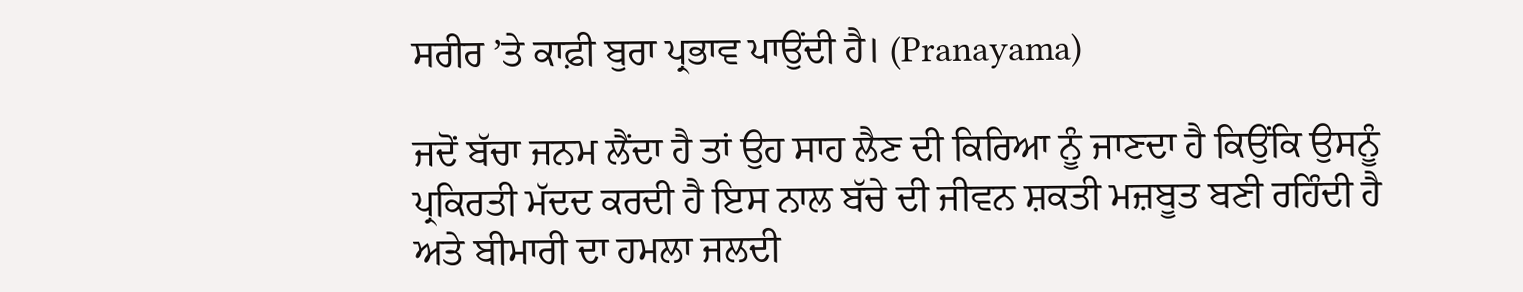ਸਰੀਰ ’ਤੇ ਕਾਫ਼ੀ ਬੁਰਾ ਪ੍ਰਭਾਵ ਪਾਉਂਦੀ ਹੈ। (Pranayama)

ਜਦੋਂ ਬੱਚਾ ਜਨਮ ਲੈਂਦਾ ਹੈ ਤਾਂ ਉਹ ਸਾਹ ਲੈਣ ਦੀ ਕਿਰਿਆ ਨੂੰ ਜਾਣਦਾ ਹੈ ਕਿਉਂਕਿ ਉਸਨੂੰ ਪ੍ਰਕਿਰਤੀ ਮੱਦਦ ਕਰਦੀ ਹੈ ਇਸ ਨਾਲ ਬੱਚੇ ਦੀ ਜੀਵਨ ਸ਼ਕਤੀ ਮਜ਼ਬੂਤ ਬਣੀ ਰਹਿੰਦੀ ਹੈ ਅਤੇ ਬੀਮਾਰੀ ਦਾ ਹਮਲਾ ਜਲਦੀ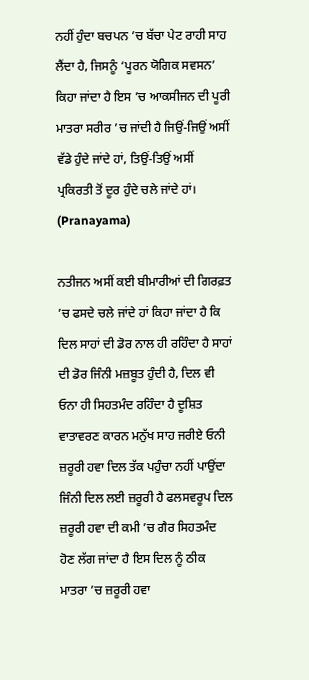ਨਹੀਂ ਹੁੰਦਾ ਬਚਪਨ ’ਚ ਬੱਚਾ ਪੇਟ ਰਾਹੀ ਸਾਹ ਲੈਂਦਾ ਹੈ, ਜਿਸਨੂੰ ‘ਪੂਰਨ ਯੋਗਿਕ ਸਵਸਨ’ ਕਿਹਾ ਜਾਂਦਾ ਹੈ ਇਸ ’ਚ ਆਕਸੀਜਨ ਦੀ ਪੂਰੀ ਮਾਤਰਾ ਸਰੀਰ ’ਚ ਜਾਂਦੀ ਹੈ ਜਿਉਂ-ਜਿਉਂ ਅਸੀਂ ਵੱਡੇ ਹੁੰਦੇ ਜਾਂਦੇ ਹਾਂ, ਤਿਉਂ-ਤਿਉਂ ਅਸੀਂ ਪ੍ਰਕਿਰਤੀ ਤੋਂ ਦੂਰ ਹੁੰਦੇ ਚਲੇ ਜਾਂਦੇ ਹਾਂ। (Pranayama)

ਨਤੀਜਨ ਅਸੀਂ ਕਈ ਬੀਮਾਰੀਆਂ ਦੀ ਗਿਰਫ਼ਤ ’ਚ ਫਸਦੇ ਚਲੇ ਜਾਂਦੇ ਹਾਂ ਕਿਹਾ ਜਾਂਦਾ ਹੈ ਕਿ ਦਿਲ ਸਾਹਾਂ ਦੀ ਡੋਰ ਨਾਲ ਹੀ ਰਹਿੰਦਾ ਹੈ ਸਾਹਾਂ ਦੀ ਡੋਰ ਜਿੰਨੀ ਮਜ਼ਬੂਤ ਹੁੰਦੀ ਹੈ, ਦਿਲ ਵੀ ਓਨਾ ਹੀ ਸਿਹਤਮੰਦ ਰਹਿੰਦਾ ਹੈ ਦੂਸ਼ਿਤ ਵਾਤਾਵਰਣ ਕਾਰਨ ਮਨੁੱਖ ਸਾਹ ਜਰੀਏ ਓਨੀ ਜ਼ਰੂਰੀ ਹਵਾ ਦਿਲ ਤੱਕ ਪਹੁੰਚਾ ਨਹੀਂ ਪਾਉਂਦਾ ਜਿੰਨੀ ਦਿਲ ਲਈ ਜ਼ਰੂਰੀ ਹੈ ਫਲਸਵਰੂਪ ਦਿਲ ਜ਼ਰੂਰੀ ਹਵਾ ਦੀ ਕਮੀ ’ਚ ਗੈਰ ਸਿਹਤਮੰਦ ਹੋਣ ਲੱਗ ਜਾਂਦਾ ਹੈ ਇਸ ਦਿਲ ਨੂੰ ਠੀਕ ਮਾਤਰਾ ’ਚ ਜ਼ਰੂਰੀ ਹਵਾ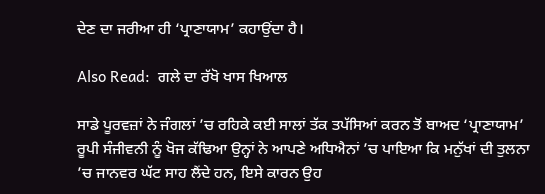ਦੇਣ ਦਾ ਜਰੀਆ ਹੀ ‘ਪ੍ਰਾਣਾਯਾਮ’ ਕਹਾਉਂਦਾ ਹੈ।

Also Read:  ਗਲੇ ਦਾ ਰੱਖੋ ਖਾਸ ਖਿਆਲ

ਸਾਡੇ ਪੂਰਵਜ਼ਾਂ ਨੇ ਜੰਗਲਾਂ ’ਚ ਰਹਿਕੇ ਕਈ ਸਾਲਾਂ ਤੱਕ ਤਪੱਸਿਆਂ ਕਰਨ ਤੋਂ ਬਾਅਦ ‘ਪ੍ਰਾਣਾਯਾਮ’ ਰੂਪੀ ਸੰਜੀਵਨੀ ਨੂੰ ਖੋਜ ਕੱਢਿਆ ਉਨ੍ਹਾਂ ਨੇ ਆਪਣੇ ਅਧਿਐਨਾਂ ’ਚ ਪਾਇਆ ਕਿ ਮਨੁੱਖਾਂ ਦੀ ਤੁਲਨਾ ’ਚ ਜਾਨਵਰ ਘੱਟ ਸਾਹ ਲੈਂਦੇ ਹਨ, ਇਸੇ ਕਾਰਨ ਉਹ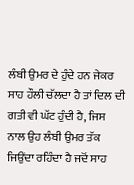ਲੰਬੀ ਉਮਰ ਦੇ ਹੁੰਦੇ ਹਨ ਜੇਕਰ ਸਾਹ ਹੌਲੀ ਚੱਲਦਾ ਹੈ ਤਾਂ ਦਿਲ ਦੀ ਗਤੀ ਵੀ ਘੱਟ ਹੁੰਦੀ ਹੈ, ਜਿਸ ਨਾਲ ਉਹ ਲੰਬੀ ਉਮਰ ਤੱਕ ਜਿਉਂਦਾ ਰਹਿੰਦਾ ਹੈ ਜਦੋਂ ਸਾਹ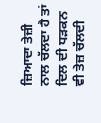ਜ਼ਿਆਦਾ ਤੇਜ਼ੀ ਨਾਲ ਚੱਲਦਾ ਹੈ ਤਾਂ ਦਿਲ ਦੀ ਧੜਕਨ ਵੀ ਤੇਜ਼ ਚੱਲਦੀ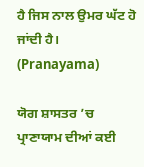ਹੈ ਜਿਸ ਨਾਲ ਉਮਰ ਘੱਟ ਹੋ ਜਾਂਦੀ ਹੈ। (Pranayama)

ਯੋਗ ਸ਼ਾਸਤਰ ’ਚ ਪ੍ਰਾਣਾਯਾਮ ਦੀਆਂ ਕਈ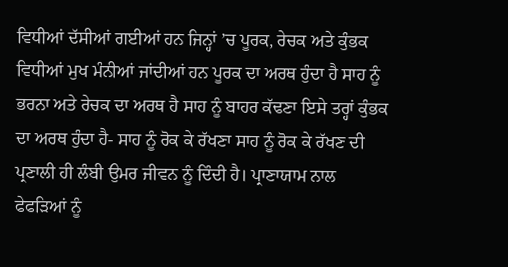ਵਿਧੀਆਂ ਦੱਸੀਆਂ ਗਈਆਂ ਹਨ ਜਿਨ੍ਹਾਂ ’ਚ ਪੂਰਕ, ਰੇਚਕ ਅਤੇ ਕੁੰਭਕ ਵਿਧੀਆਂ ਮੁਖ ਮੰਨੀਆਂ ਜਾਂਦੀਆਂ ਹਨ ਪੂਰਕ ਦਾ ਅਰਥ ਹੁੰਦਾ ਹੈ ਸਾਹ ਨੂੰ ਭਰਨਾ ਅਤੇ ਰੇਚਕ ਦਾ ਅਰਥ ਹੈ ਸਾਹ ਨੂੰ ਬਾਹਰ ਕੱਢਣਾ ਇਸੇ ਤਰ੍ਹਾਂ ਕੁੰਭਕ ਦਾ ਅਰਥ ਹੁੰਦਾ ਹੈ- ਸਾਹ ਨੂੰ ਰੋਕ ਕੇ ਰੱਖਣਾ ਸਾਹ ਨੂੰ ਰੋਕ ਕੇ ਰੱਖਣ ਦੀ ਪ੍ਰਣਾਲੀ ਹੀ ਲੰਬੀ ਉਮਰ ਜੀਵਨ ਨੂੰ ਦਿੰਦੀ ਹੈ। ਪ੍ਰਾਣਾਯਾਮ ਨਾਲ ਫੇਫੜਿਆਂ ਨੂੰ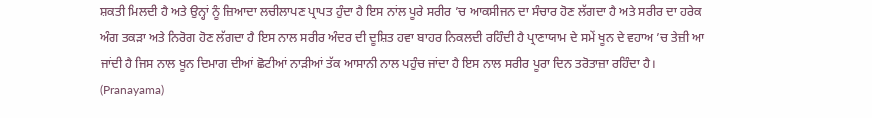ਸ਼ਕਤੀ ਮਿਲਦੀ ਹੈ ਅਤੇ ਉਨ੍ਹਾਂ ਨੂੰ ਜ਼ਿਆਦਾ ਲਚੀਲਾਪਣ ਪ੍ਰਾਪਤ ਹੁੰਦਾ ਹੈ ਇਸ ਨਾਂਲ ਪੂਰੇ ਸਰੀਰ ’ਚ ਆਕਸੀਜਨ ਦਾ ਸੰਚਾਰ ਹੋਣ ਲੱਗਦਾ ਹੈ ਅਤੇ ਸਰੀਰ ਦਾ ਹਰੇਕ ਅੰਗ ਤਕੜਾ ਅਤੇ ਨਿਰੋਗ ਹੋਣ ਲੱਗਦਾ ਹੈ ਇਸ ਨਾਲ ਸਰੀਰ ਅੰਦਰ ਦੀ ਦੂਸ਼ਿਤ ਹਵਾ ਬਾਹਰ ਨਿਕਲਦੀ ਰਹਿੰਦੀ ਹੈ ਪ੍ਰਾਣਾਯਾਮ ਦੇ ਸਮੇਂ ਖੂਨ ਦੇ ਵਹਾਅ ’ਚ ਤੇਜ਼ੀ ਆ ਜਾਂਦੀ ਹੈ ਜਿਸ ਨਾਲ ਖੂਨ ਦਿਮਾਗ ਦੀਆਂ ਛੋਟੀਆਂ ਨਾੜੀਆਂ ਤੱਕ ਆਸਾਨੀ ਨਾਲ ਪਹੁੰਚ ਜਾਂਦਾ ਹੈ ਇਸ ਨਾਲ ਸਰੀਰ ਪੂਰਾ ਦਿਨ ਤਰੋਤਾਜ਼ਾ ਰਹਿੰਦਾ ਹੈ। (Pranayama)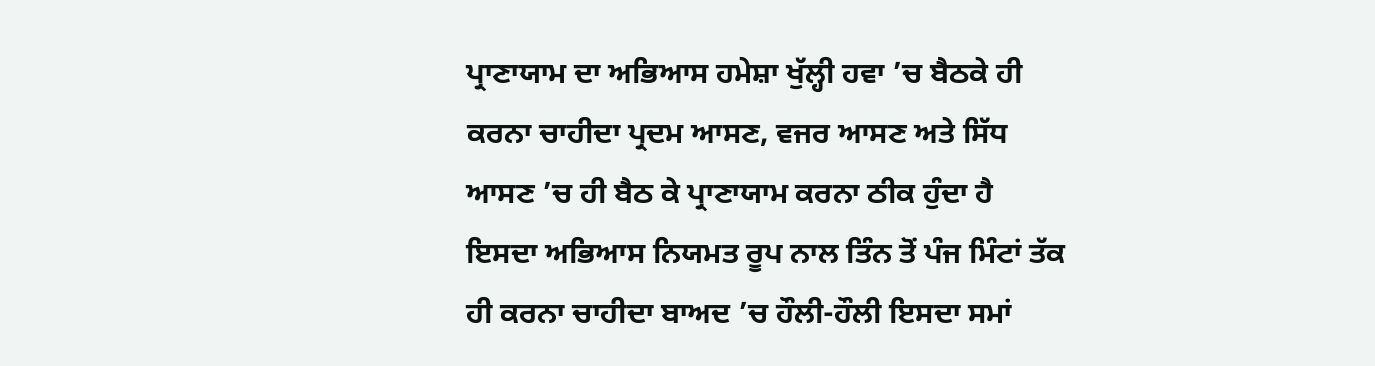ਪ੍ਰਾਣਾਯਾਮ ਦਾ ਅਭਿਆਸ ਹਮੇਸ਼ਾ ਖੁੱਲ੍ਹੀ ਹਵਾ ’ਚ ਬੈਠਕੇ ਹੀ ਕਰਨਾ ਚਾਹੀਦਾ ਪ੍ਰਦਮ ਆਸਣ, ਵਜਰ ਆਸਣ ਅਤੇ ਸਿੱਧ ਆਸਣ ’ਚ ਹੀ ਬੈਠ ਕੇ ਪ੍ਰਾਣਾਯਾਮ ਕਰਨਾ ਠੀਕ ਹੁੰਦਾ ਹੈ ਇਸਦਾ ਅਭਿਆਸ ਨਿਯਮਤ ਰੂਪ ਨਾਲ ਤਿੰਨ ਤੋਂ ਪੰਜ ਮਿੰਟਾਂ ਤੱਕ ਹੀ ਕਰਨਾ ਚਾਹੀਦਾ ਬਾਅਦ ’ਚ ਹੌਲੀ-ਹੌਲੀ ਇਸਦਾ ਸਮਾਂ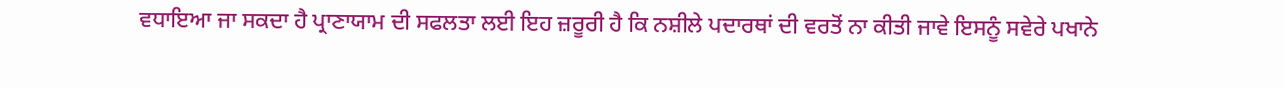ਵਧਾਇਆ ਜਾ ਸਕਦਾ ਹੈ ਪ੍ਰਾਣਾਯਾਮ ਦੀ ਸਫਲਤਾ ਲਈ ਇਹ ਜ਼ਰੂਰੀ ਹੈ ਕਿ ਨਸ਼ੀਲੇ ਪਦਾਰਥਾਂ ਦੀ ਵਰਤੋਂ ਨਾ ਕੀਤੀ ਜਾਵੇ ਇਸਨੂੰ ਸਵੇਰੇ ਪਖਾਨੇ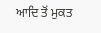ਆਦਿ ਤੋਂ ਮੁਕਤ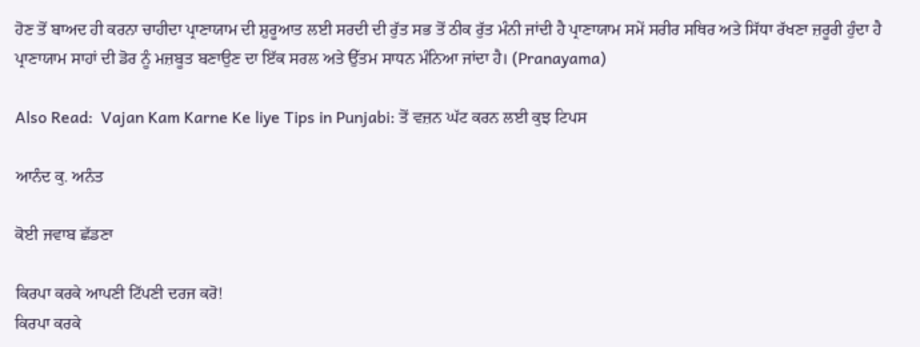ਹੋਣ ਤੋਂ ਬਾਅਦ ਹੀ ਕਰਨਾ ਚਾਹੀਦਾ ਪ੍ਰਾਣਾਯਾਮ ਦੀ ਸ਼ੁਰੂਆਤ ਲਈ ਸਰਦੀ ਦੀ ਰੁੱਤ ਸਭ ਤੋਂ ਠੀਕ ਰੁੱਤ ਮੰਨੀ ਜਾਂਦੀ ਹੈ ਪ੍ਰਾਣਾਯਾਮ ਸਮੇਂ ਸਰੀਰ ਸਥਿਰ ਅਤੇ ਸਿੱਧਾ ਰੱਖਣਾ ਜ਼ਰੂਰੀ ਹੁੰਦਾ ਹੈ ਪ੍ਰਾਣਾਯਾਮ ਸਾਹਾਂ ਦੀ ਡੋਰ ਨੂੰ ਮਜ਼ਬੂਤ ਬਣਾਉਣ ਦਾ ਇੱਕ ਸਰਲ ਅਤੇ ਉੱਤਮ ਸਾਧਨ ਮੰਨਿਆ ਜਾਂਦਾ ਹੈ। (Pranayama)

Also Read:  Vajan Kam Karne Ke liye Tips in Punjabi: ਤੋਂ ਵਜ਼ਨ ਘੱਟ ਕਰਨ ਲਈ ਕੁਝ ਟਿਪਸ

ਆਨੰਦ ਕੁ. ਅਨੰਤ

ਕੋਈ ਜਵਾਬ ਛੱਡਣਾ

ਕਿਰਪਾ ਕਰਕੇ ਆਪਣੀ ਟਿੱਪਣੀ ਦਰਜ ਕਰੋ!
ਕਿਰਪਾ ਕਰਕੇ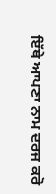ਇੱਥੇ ਆਪਣਾ ਨਾਮ ਦਰਜ ਕਰੋ